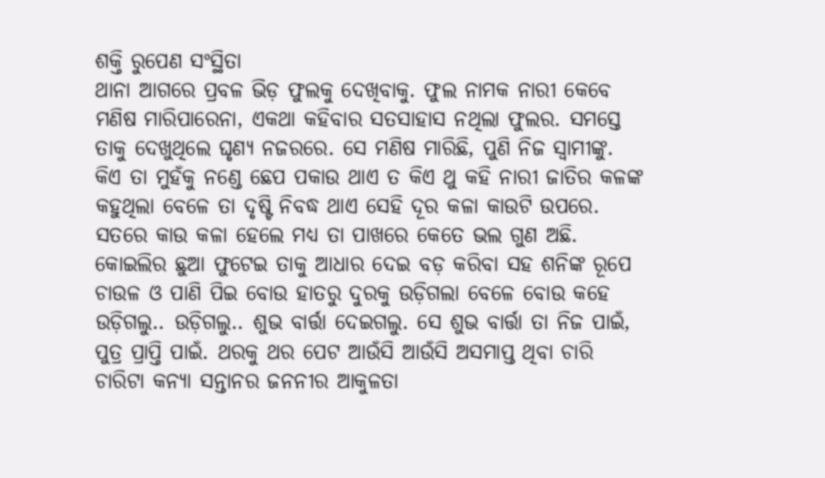ଶକ୍ତି ରୁପେଣ ସଂସ୍ଥିତା
ଥାନା ଆଗରେ ପ୍ରବଳ ଭିଡ଼ ଫୁଲକୁ ଦେଖିବାକୁ. ଫୁଲ ନାମକ ନାରୀ କେବେ ମଣିଷ ମାରିପାରେନା, ଏକଥା କହିବାର ସତସାହାସ ନଥିଲା ଫୁଲର. ସମସ୍ତେ ତାକୁ ଦେଖୁଥିଲେ ଘୃଣ୍ୟ ନଜରରେ. ସେ ମଣିଷ ମାରିଛି, ପୁଣି ନିଜ ସ୍ୱାମୀଙ୍କୁ. କିଏ ତା ମୁହଁକୁ ନଣ୍ଡେ ଛେପ ପକାଉ ଥାଏ ତ କିଏ ଥୁ କହି ନାରୀ ଜାତିର କଳଙ୍କ କହୁଥିଲା ବେଳେ ତା ଦୃଷ୍ଟି ନିବଦ୍ଧ ଥାଏ ସେହି ଦୂର କଳା କାଉଟି ଉପରେ. ସତରେ କାଉ କଳା ହେଲେ ମଧ୍ୟ ତା ପାଖରେ କେତେ ଭଲ ଗୁଣ ଅଛି. କୋଇଲିର ଛୁଆ ଫୁଟେଇ ତାକୁ ଆଧାର ଦେଇ ବଡ଼ କରିବା ସହ ଶନିଙ୍କ ରୂପେ ଚାଉଳ ଓ ପାଣି ପିଇ ବୋଉ ହାତରୁ ଦୁରକୁ ଉଡ଼ିଗଲା ବେଳେ ବୋଉ କହେ ଉଡ଼ିଗଲୁ.. ଉଡ଼ିଗଲୁ.. ଶୁଭ ବାର୍ତ୍ତା ଦେଇଗଲୁ. ସେ ଶୁଭ ବାର୍ତ୍ତା ତା ନିଜ ପାଇଁ, ପୁତ୍ର ପ୍ରାପ୍ତି ପାଇଁ. ଥରକୁ ଥର ପେଟ ଆଉଁସି ଆଉଁସି ଅସମାପ୍ତ ଥିବା ଚାରି ଚାରିଟା କନ୍ୟା ସନ୍ତାନର ଜନନୀର ଆକୁଳତା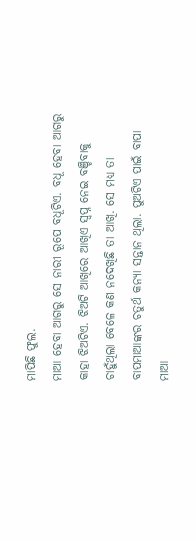ମାପିଛି ଫୁଲ.
ମାଆ ହେବା ଆଗରୁ ସେ ନାରୀ ରୂପେ ବଧୂଟିଏ. ବଧୂ ହେବା ଆଗରୁ କାହା ଝିଅଟିଏ. ଝିଅଟି ଆଖିରେ ଆଖିଏ ସ୍ବପ୍ନ ନେଇ ବଞ୍ଚିବାକୁ ଚାହୁଁଥିଲା ବେଳେ କଣ ନଦେଖିଛି ତା ଆଖି. ସେ ମଧ୍ୟ ତା ବାପମାଆଙ୍କର ଚତୁର୍ଥ କନ୍ୟା ସନ୍ତାନ ଥିଲା. ପୁଅଟିଏ ପାଇଁ ବାପା ମାଆ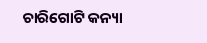ଚାରିଗୋଟି କନ୍ୟା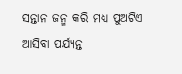ସନ୍ତାନ ଜନ୍ମ କରି ମଧ୍ୟ ପୁଅଟିଏ ଆସିବା ପର୍ଯ୍ୟନ୍ତ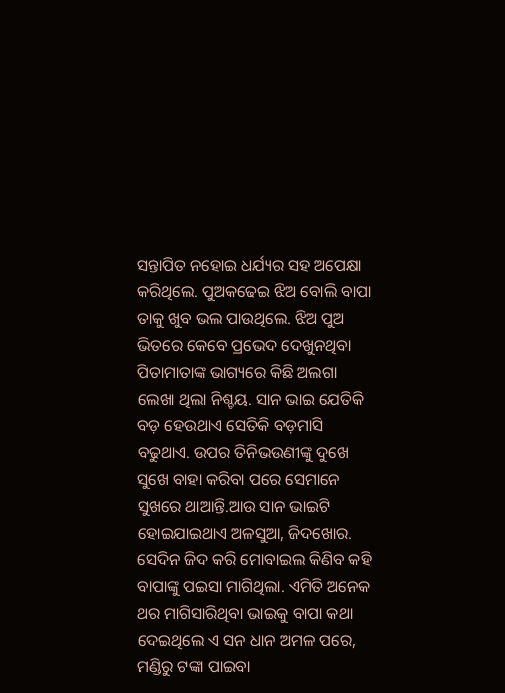ସନ୍ତାପିତ ନହୋଇ ଧର୍ଯ୍ୟର ସହ ଅପେକ୍ଷା କରିଥିଲେ. ପୁଅକଢେଇ ଝିଅ ବୋଲି ବାପା ତାକୁ ଖୁବ ଭଲ ପାଉଥିଲେ. ଝିଅ ପୁଅ ଭିତରେ କେବେ ପ୍ରଭେଦ ଦେଖୁନଥିବା ପିତାମାତାଙ୍କ ଭାଗ୍ୟରେ କିଛି ଅଲଗା ଲେଖା ଥିଲା ନିଶ୍ଚୟ. ସାନ ଭାଇ ଯେତିକି ବଡ଼ ହେଉଥାଏ ସେତିକି ବଡ଼ମାସି ବଢୁଥାଏ. ଉପର ତିନିଭଉଣୀଙ୍କୁ ଦୁଖେ ସୁଖେ ବାହା କରିବା ପରେ ସେମାନେ ସୁଖରେ ଥାଆନ୍ତି.ଆଉ ସାନ ଭାଇଟି ହୋଇଯାଇଥାଏ ଅଳସୁଆ, ଜିଦଖୋର. ସେଦିନ ଜିଦ କରି ମୋବାଇଲ କିଣିବ କହି ବାପାଙ୍କୁ ପଇସା ମାଗିଥିଲା. ଏମିତି ଅନେକ ଥର ମାଗିସାରିଥିବା ଭାଇକୁ ବାପା କଥା ଦେଇଥିଲେ ଏ ସନ ଧାନ ଅମଳ ପରେ, ମଣ୍ଡିରୁ ଟଙ୍କା ପାଇବା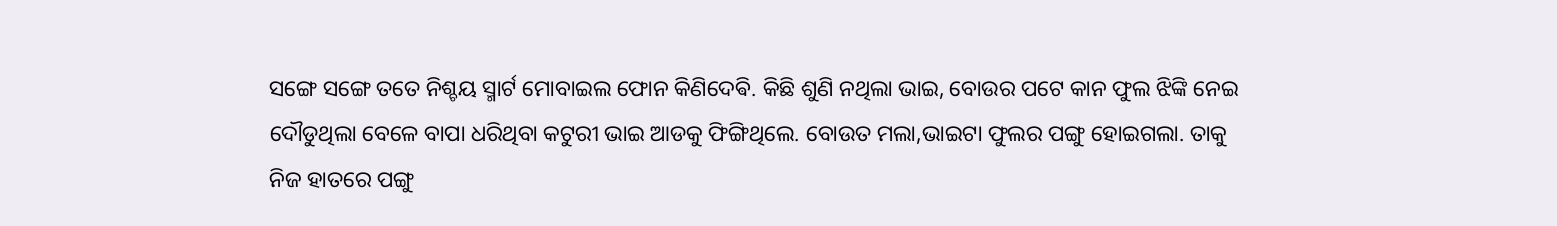ସଙ୍ଗେ ସଙ୍ଗେ ତତେ ନିଶ୍ଚୟ ସ୍ମାର୍ଟ ମୋବାଇଲ ଫୋନ କିଣିଦେଵି. କିଛି ଶୁଣି ନଥିଲା ଭାଇ, ବୋଉର ପଟେ କାନ ଫୁଲ ଝିଙ୍କି ନେଇ ଦୌଡୁଥିଲା ବେଳେ ବାପା ଧରିଥିବା କଟୁରୀ ଭାଇ ଆଡକୁ ଫିଙ୍ଗିଥିଲେ. ବୋଉତ ମଲା,ଭାଇଟା ଫୁଲର ପଙ୍ଗୁ ହୋଇଗଲା. ତାକୁ ନିଜ ହାତରେ ପଙ୍ଗୁ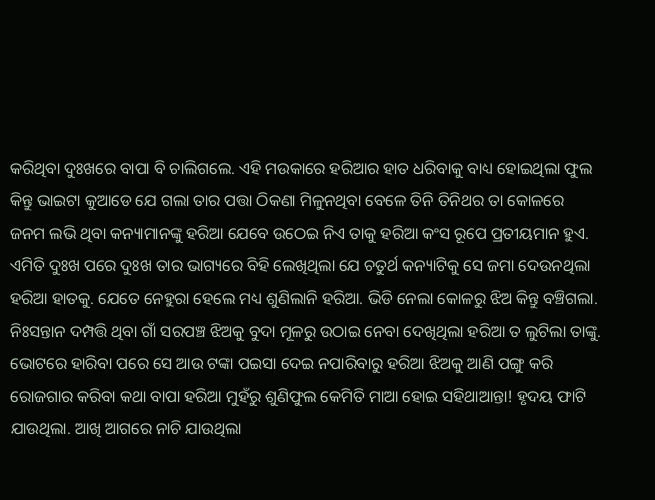କରିଥିବା ଦୁଃଖରେ ବାପା ବି ଚାଲିଗଲେ. ଏହି ମଉକାରେ ହରିଆର ହାତ ଧରିବାକୁ ବାଧ୍ୟ ହୋଇଥିଲା ଫୁଲ କିନ୍ତୁ ଭାଇଟା କୁଆଡେ ଯେ ଗଲା ତାର ପତ୍ତା ଠିକଣା ମିଳୁନଥିବା ବେଳେ ତିନି ତିନିଥର ତା କୋଳରେ ଜନମ ଲଭି ଥିବା କନ୍ୟାମାନଙ୍କୁ ହରିଆ ଯେବେ ଉଠେଇ ନିଏ ତାକୁ ହରିଆ କଂସ ରୂପେ ପ୍ରତୀୟମାନ ହୁଏ. ଏମିତି ଦୁଃଖ ପରେ ଦୁଃଖ ତାର ଭାଗ୍ୟରେ ବିହି ଲେଖିଥିଲା ଯେ ଚତୁର୍ଥ କନ୍ୟାଟିକୁ ସେ ଜମା ଦେଉନଥିଲା ହରିଆ ହାତକୁ. ଯେତେ ନେହୁରା ହେଲେ ମଧ୍ୟ ଶୁଣିଲାନି ହରିଆ. ଭିଡି ନେଲା କୋଳରୁ ଝିଅ କିନ୍ତୁ ବଞ୍ଚିଗଲା. ନିଃସନ୍ତାନ ଦମ୍ପତ୍ତି ଥିବା ଗାଁ ସରପଞ୍ଚ ଝିଅକୁ ବୁଦା ମୂଳରୁ ଉଠାଇ ନେବା ଦେଖିଥିଲା ହରିଆ ତ ଲୁଟିଲା ତାଙ୍କୁ. ଭୋଟରେ ହାରିବା ପରେ ସେ ଆଉ ଟଙ୍କା ପଇସା ଦେଇ ନପାରିବାରୁ ହରିଆ ଝିଅକୁ ଆଣି ପଙ୍ଗୁ କରି ରୋଜଗାର କରିବା କଥା ବାପା ହରିଆ ମୁହଁରୁ ଶୁଣିଫୁଲ କେମିତି ମାଆ ହୋଇ ସହିଥାଆନ୍ତା! ହୃଦୟ ଫାଟି ଯାଉଥିଲା. ଆଖି ଆଗରେ ନାଚି ଯାଉଥିଲା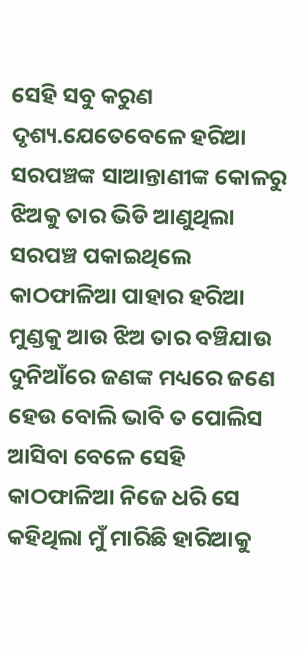ସେହି ସବୁ କରୁଣ ଦୃଶ୍ୟ.ଯେତେବେଳେ ହରିଆ ସରପଞ୍ଚଙ୍କ ସାଆନ୍ତାଣୀଙ୍କ କୋଳରୁ ଝିଅକୁ ତାର ଭିଡି ଆଣୁଥିଲା ସରପଞ୍ଚ ପକାଇଥିଲେ କାଠଫାଳିଆ ପାହାର ହରିଆ ମୁଣ୍ଡକୁ ଆଉ ଝିଅ ତାର ବଞ୍ଚିଯାଉ ଦୁନିଆଁରେ ଜଣଙ୍କ ମଧ୍ୟରେ ଜଣେ ହେଉ ବୋଲି ଭାବି ତ ପୋଲିସ ଆସିବା ବେଳେ ସେହି କାଠଫାଳିଆ ନିଜେ ଧରି ସେ କହିଥିଲା ମୁଁ ମାରିଛି ହାରିଆକୁ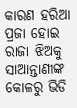କାରଣ ହରିଆ ପ୍ରଜା ହୋଇ ରାଜା ଝିଅକୁ ସାଆନ୍ତାଣୀଙ୍କ କୋଳରୁ ଭିଡି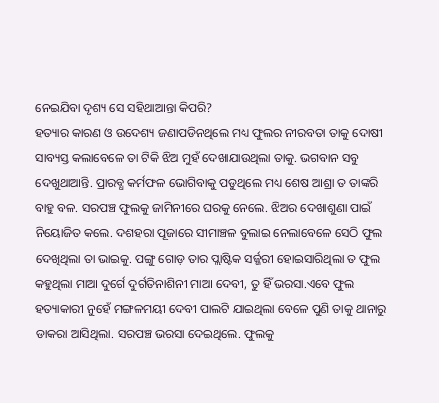ନେଇଯିବା ଦୃଶ୍ୟ ସେ ସହିଥାଆନ୍ତା କିପରି?
ହତ୍ୟାର କାରଣ ଓ ଉଦେଶ୍ୟ ଜଣାପଡିନଥିଲେ ମଧ୍ୟ ଫୁଲର ନୀରବତା ତାକୁ ଦୋଷୀ ସାବ୍ୟସ୍ତ କଲାବେଳେ ତା ଟିକି ଝିଅ ମୁହଁ ଦେଖାଯାଉଥିଲା ତାକୁ. ଭଗବାନ ସବୁ ଦେଖୁଥାଆନ୍ତି. ପ୍ରାରବ୍ଧ କର୍ମଫଳ ଭୋଗିବାକୁ ପଡୁଥିଲେ ମଧ୍ୟ ଶେଷ ଆଶ୍ରା ତ ତାଙ୍କରି ବାହୁ ବଳ. ସରପଞ୍ଚ ଫୁଲକୁ ଜାମିନୀରେ ଘରକୁ ନେଲେ. ଝିଅର ଦେଖାଶୁଣା ପାଇଁ ନିୟୋଜିତ କଲେ. ଦଶହରା ପୂଜାରେ ସୀମାଞ୍ଚଳ ବୁଲାଇ ନେଲାବେଳେ ସେଠି ଫୁଲ ଦେଖିଥିଲା ତା ଭାଇକୁ. ପଙ୍ଗୁ ଗୋଡ଼ ତାର ପ୍ଲାଷ୍ଟିକ ସର୍ଜ୍ଜରୀ ହୋଇସାରିଥିଲା ତ ଫୁଲ କହୁଥିଲା ମାଆ ଦୁର୍ଗେ ଦୁର୍ଗତିନାଶିନୀ ମାଆ ଦେବୀ, ତୁ ହିଁ ଭରସା.ଏବେ ଫୁଲ ହତ୍ୟାକାରୀ ନୁହେଁ ମଙ୍ଗଳମୟୀ ଦେବୀ ପାଲଟି ଯାଇଥିଲା ବେଳେ ପୁଣି ତାକୁ ଥାନାରୁ ଡାକରା ଆସିଥିଲା. ସରପଞ୍ଚ ଭରସା ଦେଇଥିଲେ. ଫୁଲକୁ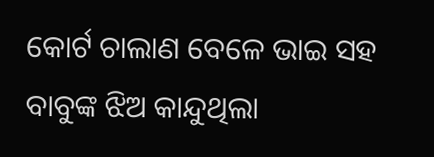କୋର୍ଟ ଚାଲାଣ ବେଳେ ଭାଇ ସହ ବାବୁଙ୍କ ଝିଅ କାନ୍ଦୁଥିଲା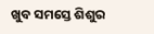ଖୁବ ସମସ୍ତେ ଶିଶୁର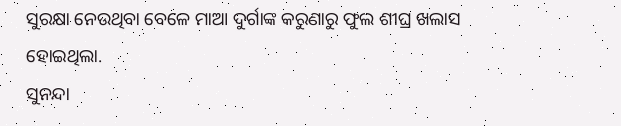ସୁରକ୍ଷା ନେଉଥିବା ବେଳେ ମାଆ ଦୁର୍ଗାଙ୍କ କରୁଣାରୁ ଫୁଲ ଶୀଘ୍ର ଖଲାସ ହୋଇଥିଲା.
ସୁନନ୍ଦା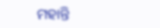ମହାନ୍ତି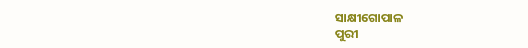ସାକ୍ଷୀଗୋପାଳ
ପୁରୀ